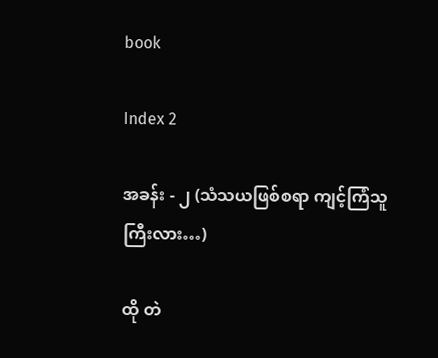book

Index 2

အခန်း - ၂ (သံသယဖြစ်စရာ ကျင့်ကြံသူကြီးလား…)

ထို တဲ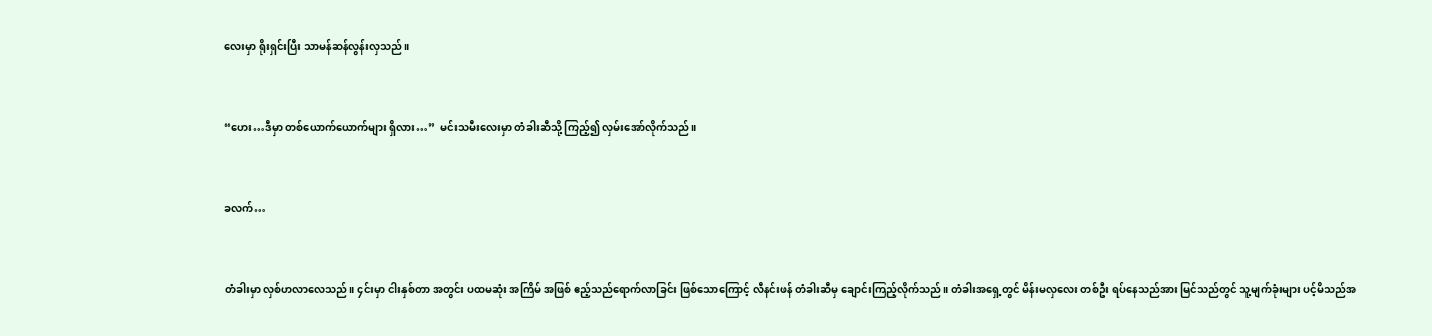လေးမှာ ရိုးရှင်းပြီး သာမန်ဆန်လွန်းလှသည်။


“ဟေး…ဒီမှာ တစ်ယောက်ယောက်များ ရှိလား…”  မင်းသမီးလေးမှာ တံခါးဆီသို့ ကြည့်၍ လှမ်းအော်လိုက်သည်။


ခလက်…


တံခါးမှာ လှစ်ဟလာလေသည်။ ၄င်းမှာ ငါးနှစ်တာ အတွင်း ပထမဆုံး အကြိမ် အဖြစ် ဧည့်သည်ရောက်လာခြင်း ဖြစ်သောကြောင့် လီနင်းဖန် တံခါးဆီမှ ချောင်းကြည့်လိုက်သည်။ တံခါးအရှေ့တွင် မိန်းမလှလေး တစ်ဦး ရပ်နေသည်အား မြင်သည်တွင် သူ့မျက်ခုံးများ ပင့်မိသည်အ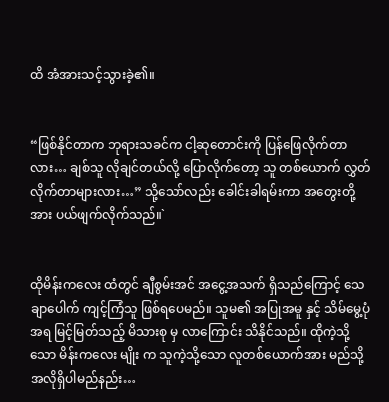ထိ အံအားသင့်သွားခဲ့၏။


“ဖြစ်နိုင်တာက ဘုရားသခင်က ငါ့ဆုတောင်းကို ပြန်ဖြေလိုက်တာလား… ချစ်သူ လိုချင်တယ်လို့ ပြောလိုက်တော့ သူ တစ်ယောက် လွှတ်လိုက်တာများလား…” သို့သော်လည်း ခေါင်းခါရမ်းကာ အတွေးတို့အား ပယ်ဖျက်လိုက်သည်။`


ထိုမိန်းကလေး ထံတွင် ချီစွမ်းအင် အငွေ့အသက် ရှိသည်ကြောင့် သေချာပေါက် ကျင့်ကြံသူ ဖြစ်ရပေမည်။ သူမ၏ အပြုအမူ နှင့် သိမ်မွေ့ပုံအရ မြင့်မြတ်သည့် မိသားစု မှ လာကြောင်း သိနိုင်သည်။ ထိုကဲ့သို့သော မိန်းကလေး မျိုး က သူကဲ့သို့သော လူတစ်ယောက်အား မည်သို့ အလိုရှိပါမည်နည်း…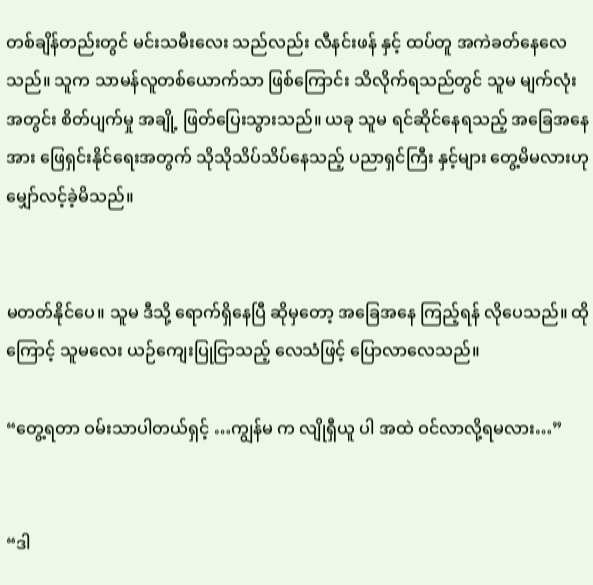တစ်ချိန်တည်းတွင် မင်းသမီးလေး သည်လည်း လီနင်းဖန် နှင့် ထပ်တူ အကဲခတ်နေလေသည်။ သူက သာမန်လူတစ်ယောက်သာ ဖြစ်ကြောင်း သိလိုက်ရသည်တွင် သူမ မျက်လုံးအတွင်း စိတ်ပျက်မှု အချို့ ဖြတ်ပြေးသွားသည်။ ယခု သူမ ရင်ဆိုင်နေရသည့် အခြေအနေ အား ဖြေရှင်းနိုင်ရေးအတွက် သိုသိုသိပ်သိပ်နေသည့် ပညာရှင်ကြီး နှင့်များ တွေ့မိမလားဟု မျှော်လင့်ခဲ့မိသည်။


မတတ်နိုင်ပေ။ သူမ ဒီသို့ ရောက်ရှိနေပြီ ဆိုမှတော့ အခြေအနေ ကြည့်ရန် လိုပေသည်။ ထိုကြောင့် သူမလေး ယဉ်ကျေးပြုငြာသည့် လေသံဖြင့် ပြောလာလေသည်။

“တွေ့ရတာ ဝမ်းသာပါတယ်ရှင့် …ကျွန်မ က လျိုရှီယူ ပါ အထဲ ဝင်လာလို့ရမလား…”


“ဒါ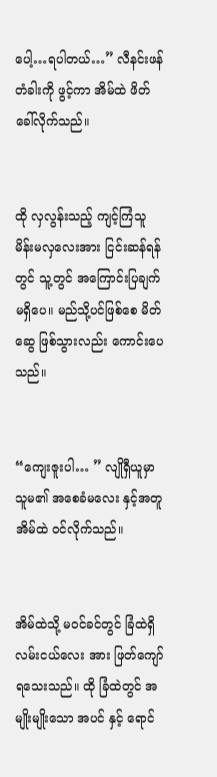ပေါ့…ရပါတယ်…” လီနင်းဖန် တံခါးကို ဖွင့်ကာ အိမ်ထဲ ဖိတ်ခေါ်လိုက်သည်။


ထို လှလွန်းသည့် ကျင့်ကြံသူ မိန်းမလှလေးအား ငြင်းဆန်ရန်တွင် သူ့တွင် အကြောင်းပြချက် မရှိပေ။ မည်သို့ပင်ဖြစ်စေ မိတ်ဆွေ ဖြစ်သွားလည်း ကောင်းပေသည်။


“ကျေးဇူးပါ… ” လျိုရှီယူမှာ သူမ၏ အစေခံမလေး နှင့်အတူ အိမ်ထဲ ဝင်လိုက်သည်။


အိမ်ထဲသို့ မဝင်ခင်တွင် ခြံထဲရှိ လမ်းငယ်လေး အား ဖြတ်ကျော်ရသေးသည်။ ထို ခြံထဲတွင် အမျိုးမျိုးသော အပင် နှင့် ရောင်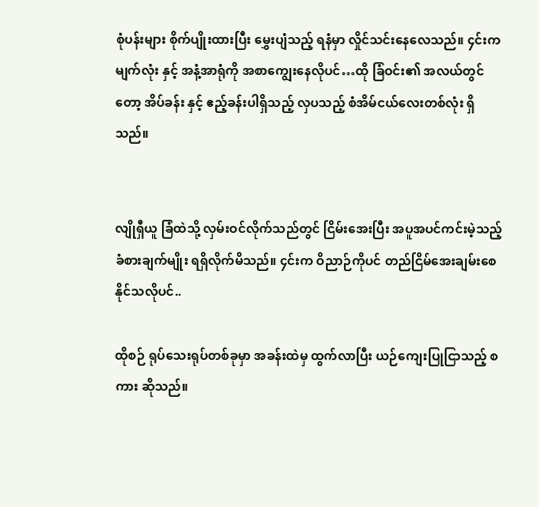စုံပန်းများ စိုက်ပျိုးထားပြီး မွှေးပျံသည့် ရနံမှာ လှိုင်သင်းနေလေသည်။ ၄င်းက မျက်လုံး နှင့် အနံ့အာရုံကို အစာကျွေးနေလိုပင်…ထို ခြံဝင်း၏ အလယ်တွင်တော့ အိပ်ခန်း နှင့် ဧည့်ခန်းပါရှိသည့် လှပသည့် စံအိမ်ငယ်လေးတစ်လုံး ရှိသည်။


လျိုရှီယူ ခြံထဲသို့ လှမ်းဝင်လိုက်သည်တွင် ငြိမ်းအေးပြီး အပူအပင်ကင်းမဲ့သည့် ခံစားချက်မျိုး ရရှိလိုက်မိသည်။ ၄င်းက ဝိညာဉ်ကိုပင် တည်ငြိမ်အေးချမ်းစေနိုင်သလိုပင်..

ထိုစဉ် ရုပ်သေးရုပ်တစ်ခုမှာ အခန်းထဲမှ ထွက်လာပြီး ယဉ်ကျေးပြုငြာသည့် စကား ဆိုသည်။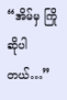“အိမ်မှ ကြိုဆိုပါတယ်…”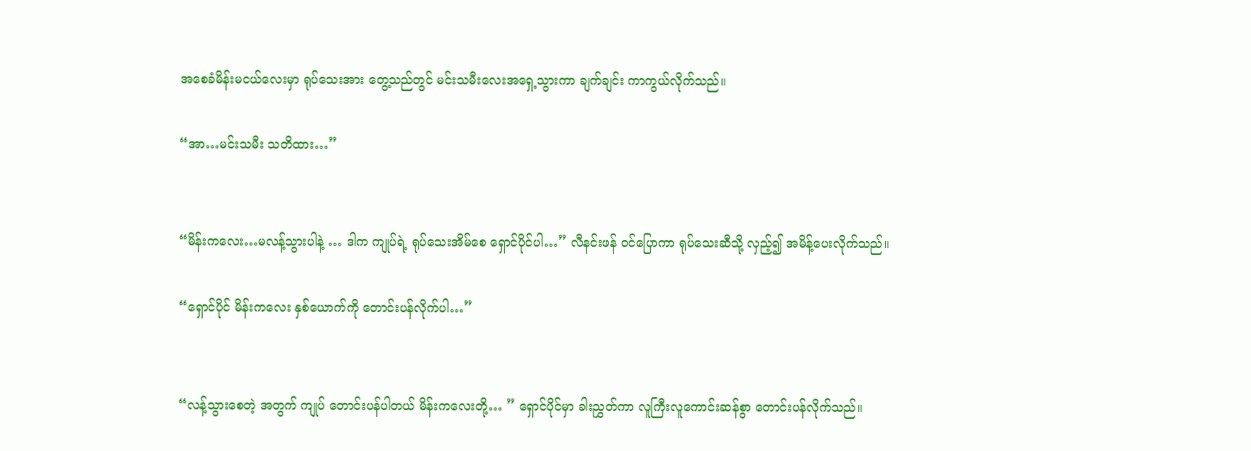အစေခံမိန်းမငယ်လေးမှာ ရုပ်သေးအား တွေ့သည်တွင် မင်းသမီးလေးအရှေ့သွားကာ ချက်ချင်း ကာကွယ်လိုက်သည်။

“အာ…မင်းသမီး သတိထား…”


“မိန်းကလေး…မလန့်သွားပါနဲ့ … ဒါက ကျုပ်ရဲ့ ရုပ်သေးအိမ်စေ ရှောင်ပိုင်ပါ…” လီနင်းဖန် ဝင်ပြောကာ ရုပ်သေးဆီသို့ လှည့်၍ အမိန့်ပေးလိုက်သည်။

“ရှောင်ပိုင် မိန်းကလေး နှစ်ယောက်ကို တောင်းပန်လိုက်ပါ…”


“လန့်သွားစေတဲ့ အတွက် ကျုပ် တောင်းပန်ပါတယ် မိန်းကလေးတို့… ” ရှောင်ပိုင်မှာ ခါးညွှတ်ကာ လူကြီးလူကောင်းဆန်စွာ တောင်းပန်လိုက်သည်။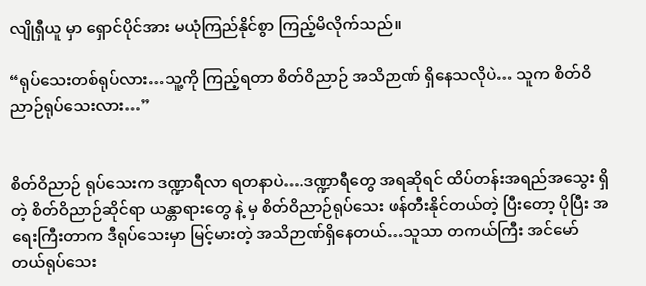လျိုရှီယူ မှာ ရှောင်ပိုင်အား မယုံကြည်နိုင်စွာ ကြည့်မိလိုက်သည်။

“ရုပ်သေးတစ်ရုပ်လား…သူ့ကို ကြည့်ရတာ စိတ်ဝိညာဉ် အသိဉာဏ် ရှိနေသလိုပဲ… သူက စိတ်ဝိညာဉ်ရုပ်သေးလား…”


စိတ်ဝိညာဉ် ရုပ်သေးက ဒဏ္ဍာရီလာ ရတနာပဲ….ဒဏ္ဍာရီတွေ အရဆိုရင် ထိပ်တန်းအရည်အသွေး ရှိတဲ့ စိတ်ဝိညာဉ်ဆိုင်ရာ ယန္တာရားတွေ နဲ့ မှ စိတ်ဝိညာဉ်ရုပ်သေး ဖန်တီးနိုင်တယ်တဲ့ ပြီးတော့ ပိုပြီး အရေးကြီးတာက ဒီရုပ်သေးမှာ မြင့်မားတဲ့ အသိဉာဏ်ရှိနေတယ်…သူသာ တကယ်ကြီး အင်မော်တယ်ရုပ်သေး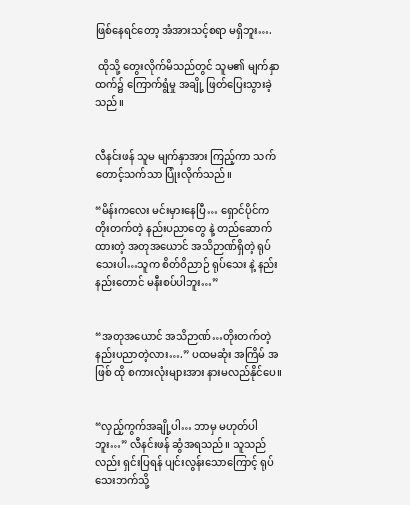ဖြစ်နေရင်တော့ အံအားသင့်စရာ မရှိဘူး….

 ထိုသို့ တွေးလိုက်မိသည်တွင် သူမ၏ မျက်နှာထက်၌ ကြောက်ရွံမှု အချို့ ဖြတ်ပြေးသွားခဲ့သည်။


လီနင်းဖန် သူမ မျက်နှာအား ကြည့်ကာ သက်တောင့်သက်သာ ပြုံးလိုက်သည်။

“မိန်းကလေး မင်းမှားနေပြီ… ရှောင်ပိုင်က တိုးတက်တဲ့ နည်းပညာတွေ နဲ့ တည်ဆောက်ထားတဲ့ အတုအယောင် အသိဉာဏ်ရှိတဲ့ ရုပ်သေးပါ…သူက စိတ်ဝိညာဉ် ရုပ်သေး နဲ့ နည်းနည်းတောင် မနီးစပ်ပါဘူး…”


“အတုအယောင် အသိဉာဏ်…တိုးတက်တဲ့ နည်းပညာတဲ့လား….” ပထမဆုံး အကြိမ် အဖြစ် ထို စကားလုံးများအား နားမလည်နိုင်ပေ။


“လှည့်ကွက်အချို့ပါ… ဘာမှ မဟုတ်ပါဘူး…” လီနင်းဖန် ဆွံအရသည်။ သူသည်လည်း ရှင်းပြရန် ပျင်းလွန်းသောကြောင့် ရုပ်သေးဘက်သို့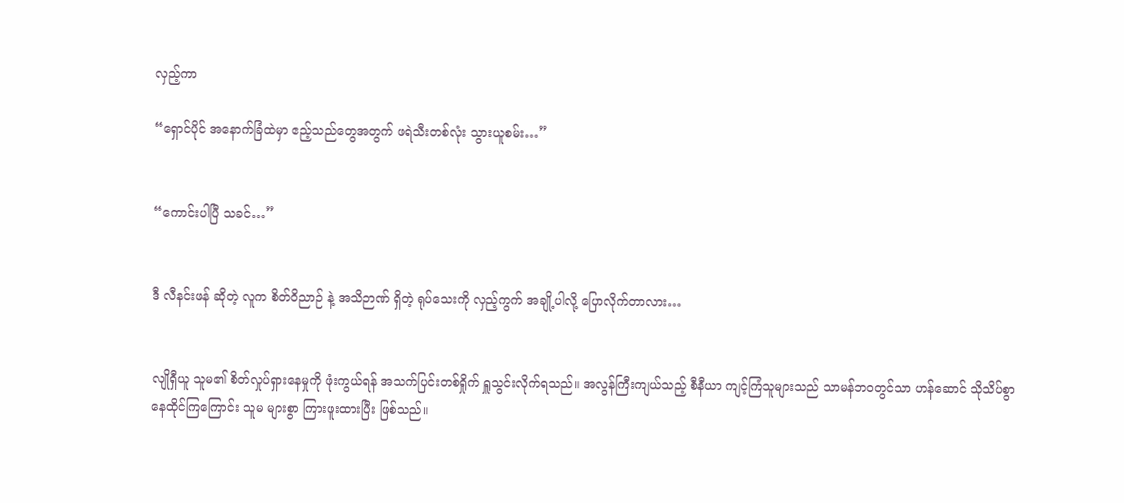လှည့်ကာ

“ရှောင်ပိုင် အနောက်ခြံထဲမှာ ဧည့်သည်တွေအတွက် ဖရဲသီးတစ်လုံး သွားယူစမ်း…”


“ကောင်းပါပြီ သခင်…”


ဒီ လီနင်းဖန် ဆိုတဲ့ လူက စိတ်ဝိညာဉ် နဲ့ အသိဉာဏ် ရှိတဲ့ ရုပ်သေးကို လှည့်ကွက် အချို့ပါလို့ ပြောလိုက်တာလား…


လျိုရှီယူ သူမ၏ စိတ်လှုပ်ရှားနေမှုကို ဖုံးကွယ်ရန် အသက်ပြင်းတစ်ရှိုက် ရှူသွင်းလိုက်ရသည်။ အလွန်ကြီးကျယ်သည့် စီနီယာ ကျင့်ကြံသူများသည် သာမန်ဘဝတွင်သာ ဟန်ဆောင် သိုသိပ်စွာ နေထိုင်ကြကြောင်း သူမ များစွာ ကြားဖူးထားပြီး ဖြစ်သည်။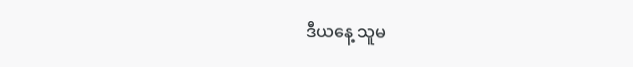ဒီယနေ့ သူမ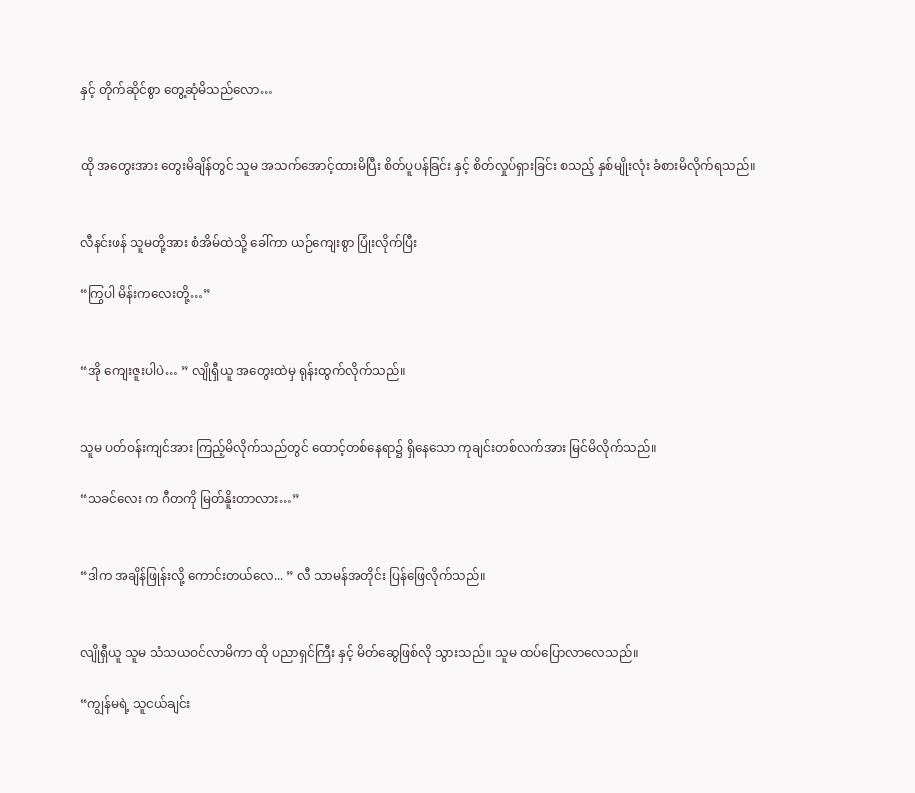နှင့် တိုက်ဆိုင်စွာ တွေ့ဆုံမိသည်လော…


ထို အတွေးအား တွေးမိချိန်တွင် သူမ အသက်အောင့်ထားမိပြီး စိတ်ပူပန်ခြင်း နှင့် စိတ်လှုပ်ရှားခြင်း စသည့် နှစ်မျိုးလုံး ခံစားမိလိုက်ရသည်။


လီနင်းဖန် သူမတို့အား စံအိမ်ထဲသို့ ခေါ်ကာ ယဉ်ကျေးစွာ ပြုံးလိုက်ပြီး

“ကြွပါ မိန်းကလေးတို့…”


“အို ကျေးဇူးပါပဲ… ” လျိုရှီယူ အတွေးထဲမှ ရုန်းထွက်လိုက်သည်။


သူမ ပတ်ဝန်းကျင်အား ကြည့်မိလိုက်သည်တွင် ထောင့်တစ်နေရာ၌ ရှိနေသော ကုချင်းတစ်လက်အား မြင်မိလိုက်သည်။

“သခင်လေး က ဂီတကို မြတ်နိူးတာလား…”


“ဒါက အချိန်ဖြုန်းလို့ ကောင်းတယ်လေ... ” လီ သာမန်အတိုင်း ပြန်ဖြေလိုက်သည်။


လျိုရှီယူ သူမ သံသယဝင်လာမိကာ ထို ပညာရှင်ကြီး နှင့် မိတ်ဆွေဖြစ်လို သွားသည်။ သူမ ထပ်ပြောလာလေသည်။

“ကျွန်မရဲ့ သူငယ်ချင်း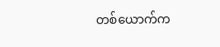တစ်ယောက်က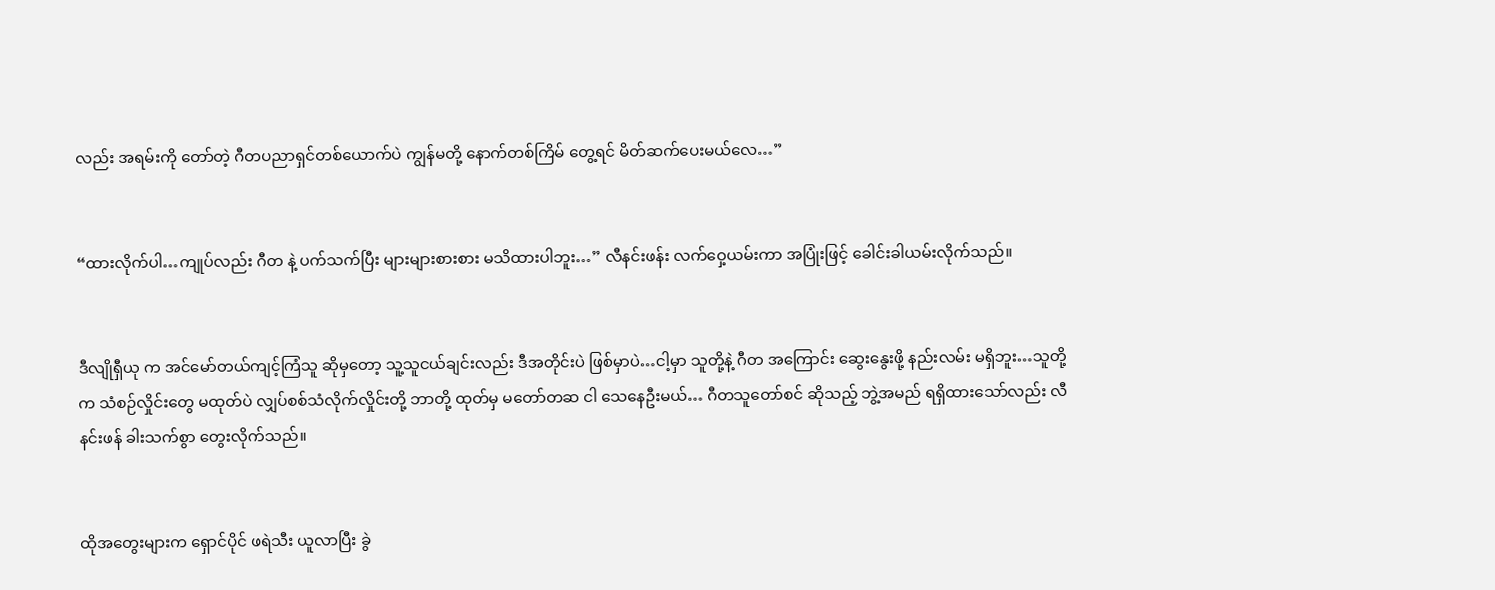လည်း အရမ်းကို တော်တဲ့ ဂီတပညာရှင်တစ်ယောက်ပဲ ကျွန်မတို့ နောက်တစ်ကြိမ် တွေ့ရင် မိတ်ဆက်ပေးမယ်လေ…”


“ထားလိုက်ပါ…ကျုပ်လည်း ဂီတ နဲ့ ပက်သက်ပြီး များများစားစား မသိထားပါဘူး…” လီနင်းဖန်း လက်ဝှေ့ယမ်းကာ အပြုံးဖြင့် ခေါင်းခါယမ်းလိုက်သည်။


ဒီလျိုရှီယု က အင်မော်တယ်ကျင့်ကြံသူ ဆိုမှတော့ သူ့သူငယ်ချင်းလည်း ဒီအတိုင်းပဲ ဖြစ်မှာပဲ…ငါ့မှာ သူတို့နဲ့ ဂီတ အကြောင်း ဆွေးနွေးဖို့ နည်းလမ်း မရှိဘူး…သူတို့က သံစဉ်လှိုင်းတွေ မထုတ်ပဲ လျှပ်စစ်သံလိုက်လှိုင်းတို့ ဘာတို့ ထုတ်မှ မတော်တဆ ငါ သေနေဦးမယ်… ဂီတသူတော်စင် ဆိုသည့် ဘွဲ့အမည် ရရှိထားသော်လည်း လီနင်းဖန် ခါးသက်စွာ တွေးလိုက်သည်။


ထိုအတွေးများက ရှောင်ပိုင် ဖရဲသီး ယူလာပြီး ခွဲ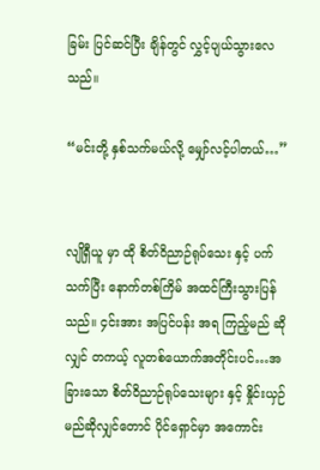ခြမ်း ပြင်ဆင်ပြီး ချိန်တွင် လွှင့်ပျယ်သွားလေသည်။

“မင်းတို့ နှစ်သက်မယ်လို့ မျှော်လင့်ပါတယ်…”


လျိုရှီယူ မှာ ထို စိတ်ဝိညာဉ်ရုပ်သေး နှင့် ပက်သက်ပြီး နောက်တစ်ကြိမ် အထင်ကြီးသွားပြန်သည်။ ၄င်းအား အပြင်ပန်း အရ ကြည့်မည် ဆိုလျှင် တကယ့် လူတစ်ယောက်အတိုင်းပင်…အခြားသော စိတ်ဝိညာဉ်ရုပ်သေးများ နှင့် နှိုင်းယှဉ်မည်ဆိုလျှင်တောင် ပိုင်ရှောင်မှာ အကောင်း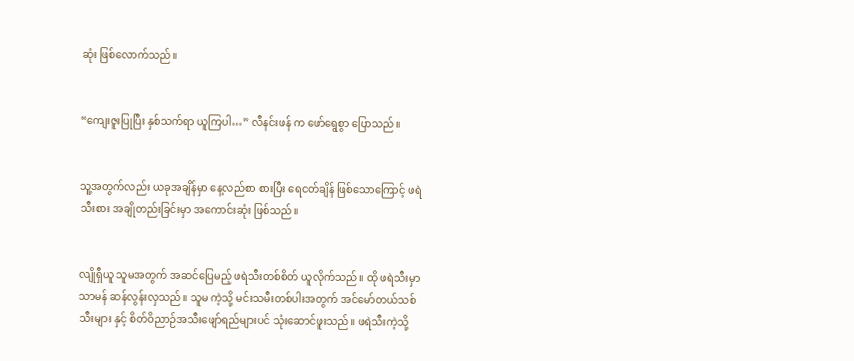ဆုံး ဖြစ်လောက်သည်။


“ကျေးဇူးပြုပြီး နှစ်သက်ရာ ယူကြပါ…” လီနင်းဖန် က ဖော်ရွေစွာ ပြောသည်။


သူ့အတွက်လည်း ယခုအချိန်မှာ နေ့လည်စာ စားပြီး ရေငတ်ချိန် ဖြစ်သောကြောင့် ဖရဲသီးစား အချိုတည်းခြင်းမှာ အကောင်းဆုံး ဖြစ်သည်။


လျိုရှီယူ သူမအတွက် အဆင်ပြေမည့် ဖရဲသီးတစ်စိတ် ယူလိုက်သည်။ ထို ဖရဲသီးမှာ သာမန် ဆန်လွန်းလှသည်။ သူမ ကဲ့သို့ မင်းသမီးတစ်ပါးအတွက် အင်မော်တယ်သစ်သီးများ နှင့် စိတ်ဝိညာဉ်အသီးဖျော်ရည်များပင် သုံးဆောင်ဖူးသည်။ ဖရဲသီးကဲ့သို့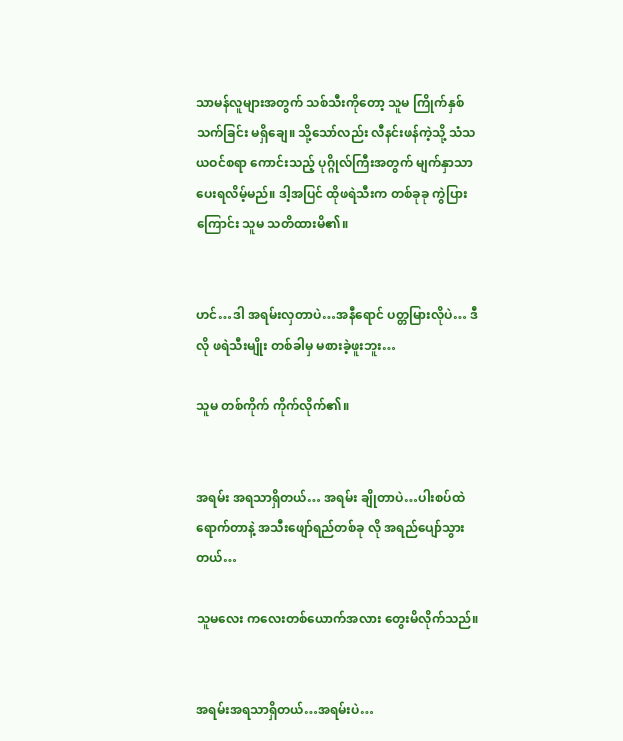သာမန်လူများအတွက် သစ်သီးကိုတော့ သူမ ကြိုက်နှစ်သက်ခြင်း မရှိချေ။ သို့သော်လည်း လီနင်းဖန်ကဲ့သို့ သံသယဝင်စရာ ကောင်းသည့် ပုဂ္ဂိုလ်ကြီးအတွက် မျက်နှာသာ ပေးရလိမ့်မည်။ ဒါ့အပြင် ထိုဖရဲသီးက တစ်ခုခု ကွဲပြားကြောင်း သူမ သတိထားမိ၏။


ဟင်…ဒါ အရမ်းလှတာပဲ…အနီရောင် ပတ္တမြားလိုပဲ… ဒီလို ဖရဲသီးမျိုး တစ်ခါမှ မစားခဲ့ဖူးဘူး…

သူမ တစ်ကိုက် ကိုက်လိုက်၏။


အရမ်း အရသာရှိတယ်… အရမ်း ချိုတာပဲ…ပါးစပ်ထဲ ရောက်တာနဲ့ အသီးဖျော်ရည်တစ်ခု လို အရည်ပျော်သွားတယ်…

သူမလေး ကလေးတစ်ယောက်အလား တွေးမိလိုက်သည်။


အရမ်းအရသာရှိတယ်…အရမ်းပဲ…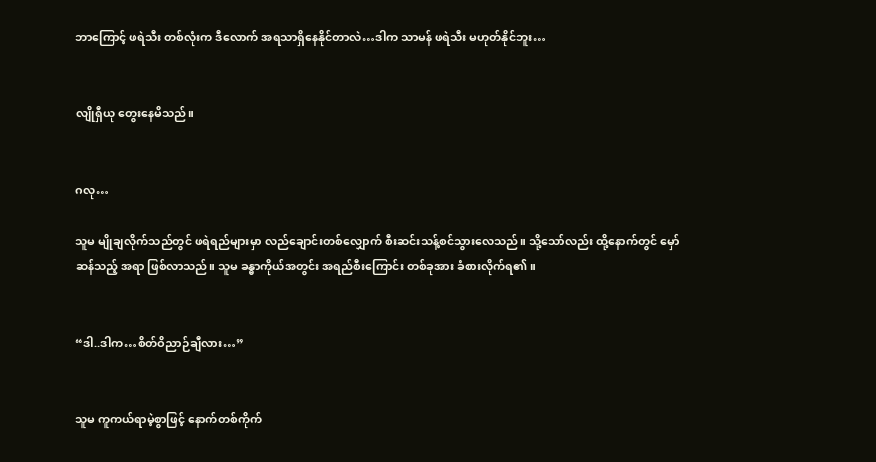ဘာကြောင့် ဖရဲသီး တစ်လုံးက ဒီလောက် အရသာရှိနေနိုင်တာလဲ…ဒါက သာမန် ဖရဲသီး မဟုတ်နိုင်ဘူး…


လျိုရှီယု တွေးနေမိသည်။


ဂလု…

သူမ မျိုချလိုက်သည်တွင် ဖရဲရည်များမှာ လည်ချောင်းတစ်လျှောက် စီးဆင်းသန့်စင်သွားလေသည်။ သို့သော်လည်း ထို့နောက်တွင် မှော်ဆန်သည့် အရာ ဖြစ်လာသည်။ သူမ ခန္ဓာကိုယ်အတွင်း အရည်စီးကြောင်း တစ်ခုအား ခံစားလိုက်ရ၏။


“ဒါ..ဒါက…စိတ်ဝိညာဉ်ချီလား…”


သူမ ကူကယ်ရာမဲ့စွာဖြင့် နောက်တစ်ကိုက်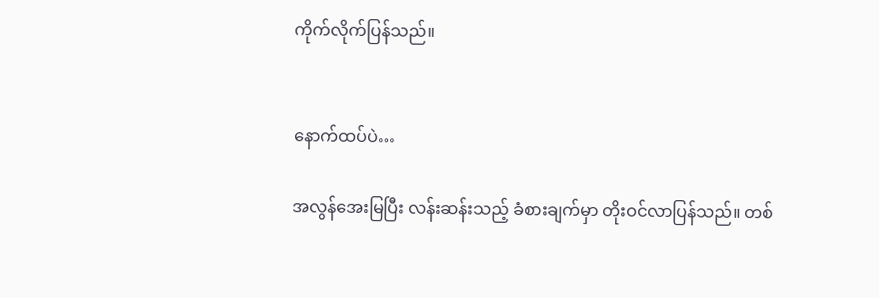ကိုက်လိုက်ပြန်သည်။


နောက်ထပ်ပဲ…

အလွန်အေးမြပြီး လန်းဆန်းသည့် ခံစားချက်မှာ တိုးဝင်လာပြန်သည်။ တစ်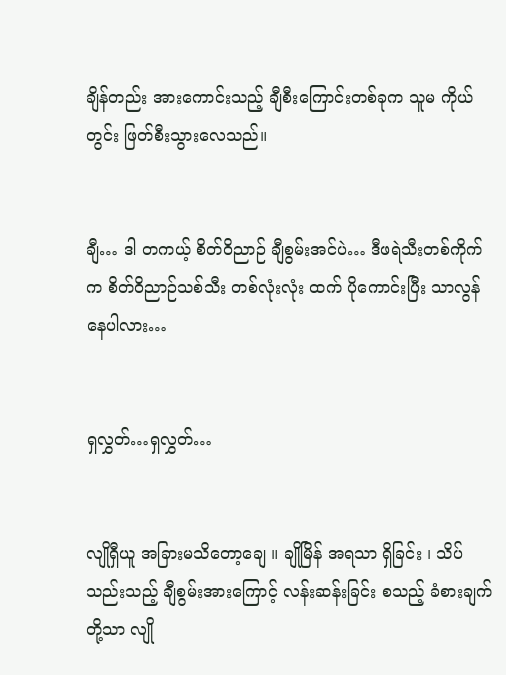ချိန်တည်း အားကောင်းသည့် ချီစီးကြောင်းတစ်ခုက သူမ ကိုယ်တွင်း ဖြတ်စီးသွားလေသည်။


ချီ… ဒါ တကယ့် စိတ်ဝိညာဉ် ချီစွမ်းအင်ပဲ… ဒီဖရဲသီးတစ်ကိုက် က စိတ်ဝိညာဉ်သစ်သီး တစ်လုံးလုံး ထက် ပိုကောင်းပြီး သာလွန်နေပါလား…


ရှလွှတ်…ရှလွှတ်…


လျိုရှီယူ အခြားမသိတော့ချေ ။ ချိုမြိန် အရသာ ရှိခြင်း ၊ သိပ်သည်းသည့် ချီစွမ်းအားကြောင့် လန်းဆန်းခြင်း စသည့် ခံစားချက်တို့သာ လျို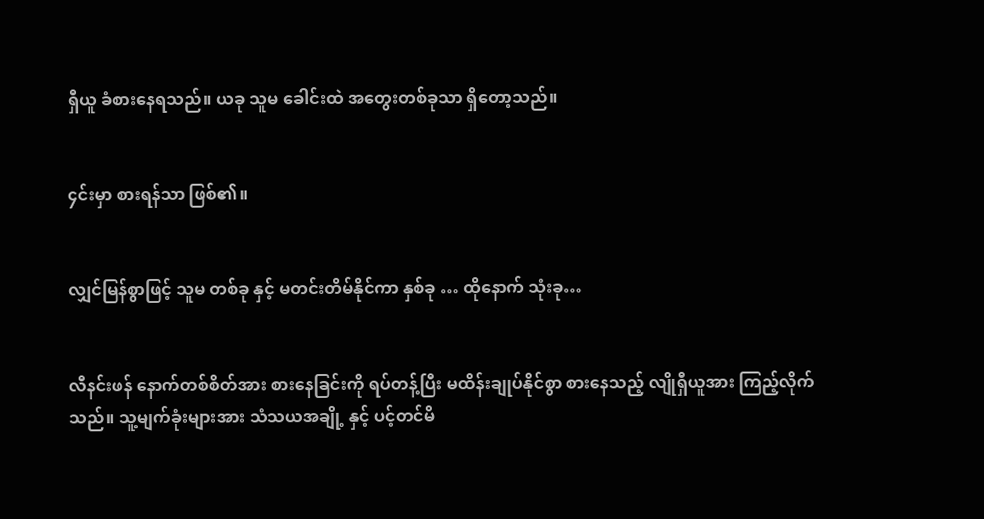ရှီယူ ခံစားနေရသည်။ ယခု သူမ ခေါင်းထဲ အတွေးတစ်ခုသာ ရှိတော့သည်။


၄င်းမှာ စားရန်သာ ဖြစ်၏။


လျှင်မြန်စွာဖြင့် သူမ တစ်ခု နှင့် မတင်းတိမ်နိုင်ကာ နှစ်ခု … ထိုနောက် သုံးခု…


လီနင်းဖန် နောက်တစ်စိတ်အား စားနေခြင်းကို ရပ်တန့်ပြီး မထိန်းချုပ်နိုင်စွာ စားနေသည့် လျိုရှီယူအား ကြည့်လိုက်သည်။ သူ့မျက်ခုံးများအား သံသယအချို့ နှင့် ပင့်တင်မိ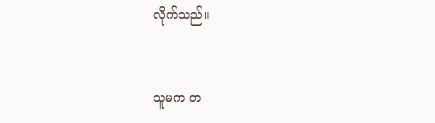လိုက်သည်။


သူမက တ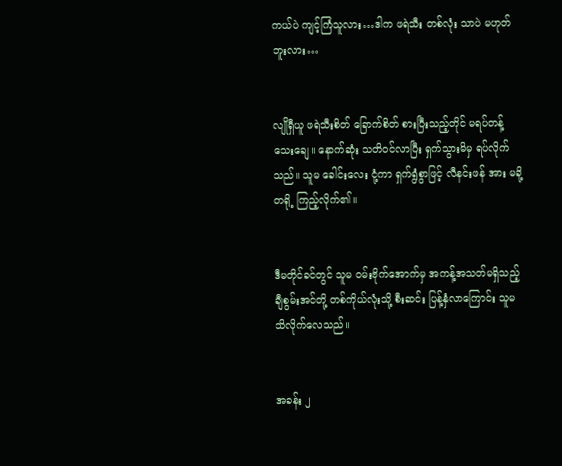ကယ်ပဲ ကျင့်ကြံသူလား…ဒါက ဖရဲသီး တစ်လုံး သာပဲ မဟုတ်ဘူးလား…


လျိုရှီယူ ဖရဲသီးစိတ် ခြောက်စိတ် စားပြီးသည့်တိုင် မရပ်တန့်သေးချေ။ နောက်ဆုံး သတိဝင်လာပြီး ရှက်သွားမိမှ ရပ်လိုက်သည်။ သူမ ခေါင်းလေး ငုံ့ကာ ရှက်ရွံစွာဖြင့် လီနင်းဖန် အား မခို့တရို့ ကြည့်လိုက်၏။


ဒီမတိုင်ခင်တွင် သူမ ဝမ်းဗိုက်အောက်မှ အကန့်အသတ်မရှိသည့် ချီစွမ်းအင်တို့ တစ်ကိုယ်လုံးသို့ စီးဆင်း ပြန့်နှံလာကြောင်း သူမ သိလိုက်လေသည်။


အခန်း ၂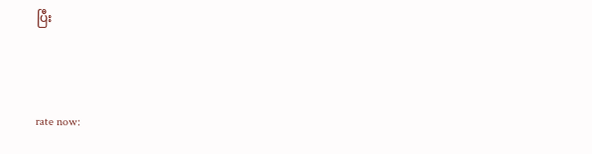ပြီး



rate now: